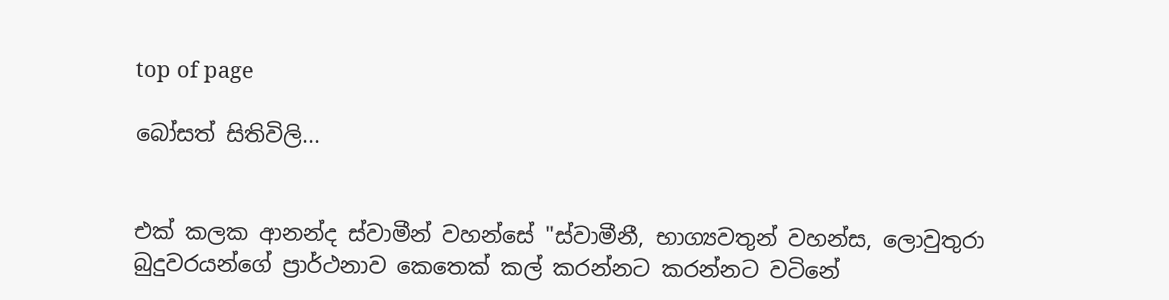top of page

බෝසත් සිතිවිලි...


එක් කලක ආනන්ද ස්වාමීන් වහන්සේ "ස්වාමීනී, භාග්‍යවතුන් වහන්ස, ලොවුතුරා බුදුවරයන්ගේ ප්‍රාර්ථනාව කෙතෙක් කල් කරන්නට කරන්නට වටිනේ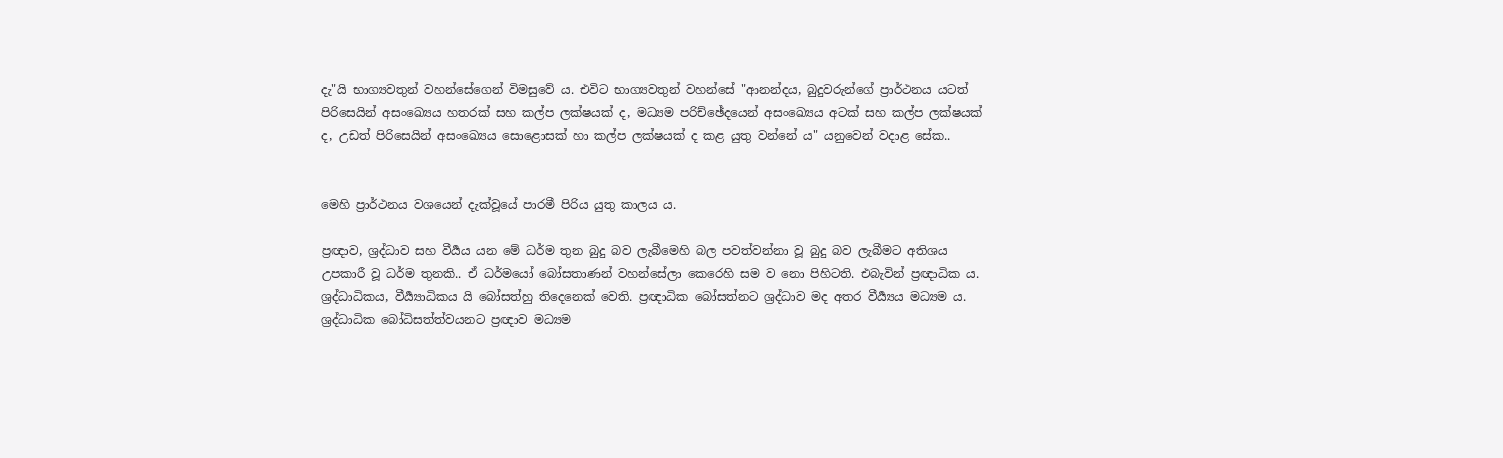දැ"යි භාග්‍යවතුන් වහන්සේගෙන් විමසුවේ ය. එවිට භාග්‍යවතුන් වහන්සේ "ආනන්දය, බුදුවරුන්ගේ ප්‍රාර්ථනය යටත් පිරිසෙයින් අසංඛ්‍යෙය හතරක් සහ කල්ප ලක්ෂයක් ද, මධ්‍යම පරිච්ඡේදයෙන් අසංඛ්‍යෙය අටක් සහ කල්ප ලක්ෂයක් ද, උඩත් පිරිසෙයින් අසංඛ්‍යෙය සොළොසක් හා කල්ප ලක්ෂයක් ද කළ යුතු වන්නේ ය" යනුවෙන් වදාළ සේක..


මෙහි ප්‍රාර්ථනය වශයෙන් දැක්වූයේ පාරමී පිරිය යුතු කාලය ය.

ප්‍රඥාව, ශ්‍රද්ධාව සහ වීර්‍යය යන මේ ධර්ම තුන බුදු බව ලැබීමෙහි බල පවත්වන්නා වූ බුදු බව ලැබීමට අතිශය උපකාරී වූ ධර්ම තුනකි.. ඒ ධර්මයෝ බෝසතාණන් වහන්සේලා කෙරෙහි සම ව නො පිහිටති. එබැවින් ප්‍රඥාධික ය. ශ්‍රද්ධාධිකය, වීර්‍ය්‍යාධිකය යි බෝසත්හු තිදෙනෙක් වෙති. ප්‍රඥාධික බෝසත්නට ශ්‍රද්ධාව මද අතර වීර්‍ය්‍යය මධ්‍යම ය. ශ්‍රද්ධාධික බෝධිසත්ත්වයනට ප්‍රඥාව මධ්‍යම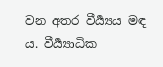වන අතර වීර්‍ය්‍යය මඳ ය. වීර්‍ය්‍යාධික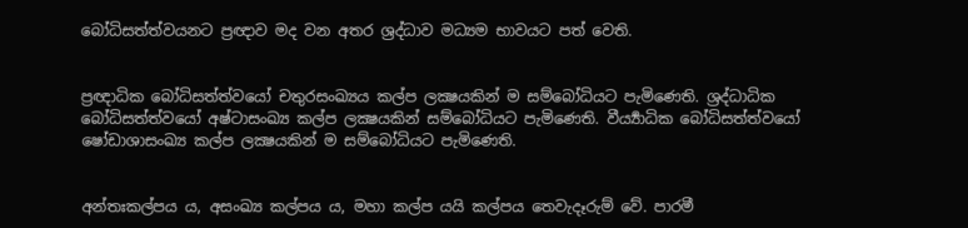බෝධිසත්ත්වයනට ප්‍රඥාව මද වන අතර ශ්‍රද්ධාව මධ්‍යම භාවයට පත් වෙති.


ප්‍රඥාධික බෝධිසත්ත්වයෝ චතුරසංඛ්‍යය කල්ප ලක්‍ෂයකින් ම සම්බෝධියට පැමිණෙති. ශ්‍රද්ධාධික බෝධිසත්ත්වයෝ අෂ්ටාසංඛ්‍ය කල්ප ලක්‍ෂයකින් සම්බෝධියට පැමිණෙති. වීර්‍ය්‍යාධික බෝධිසත්ත්වයෝ ෂෝඩාශාසංඛ්‍ය කල්ප ලක්‍ෂයකින් ම සම්බෝධියට පැමිණෙති.


අන්තඃකල්පය ය, අසංඛ්‍ය කල්පය ය, මහා කල්ප යයි කල්පය තෙවැදෑරුම් වේ. පාරමී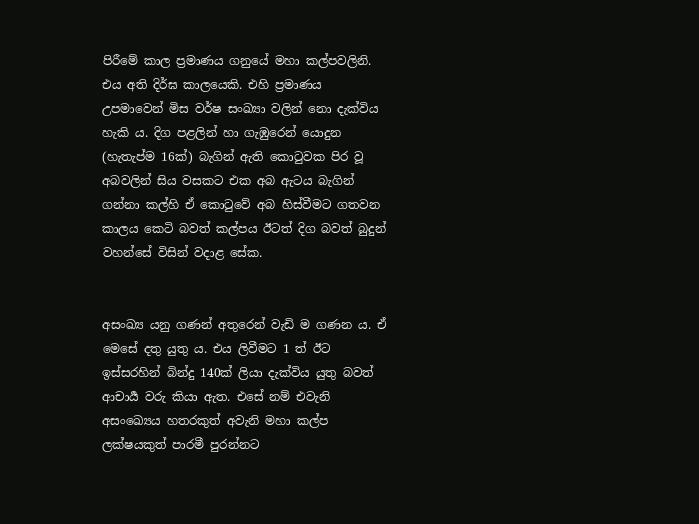පිරීමේ කාල ප්‍රමාණය ගනුයේ මහා කල්පවලිනි. එය අති දිර්ඝ කාලයෙකි. එහි ප්‍රමාණය උපමාවෙන් මිස වර්ෂ සංඛ්‍යා වලින් නො දැක්විය හැකි ය. දිග පළලින් හා ගැඹුරෙන් යොදුන (හැතැප්ම 16ක්) බැගින් ඇති කොටුවක පිර වූ අබවලින් සිය වසකට එක අබ ඇටය බැගින් ගන්නා කල්හි ඒ කොටුවේ අබ හිස්වීමට ගතවන කාලය කෙටි බවත් කල්පය ඊටත් දිග බවත් බුදුන් වහන්සේ විසින් වදාළ සේක.


අසංඛ්‍ය යනු ගණන් අතුරෙන් වැඩි ම ගණන ය. ඒ මෙසේ දතු යුතු ය. එය ලිවීමට 1 ත් ඊට ඉස්සරහින් බින්දු 140ක් ලියා දැක්විය යුතු බවත් ආචාර්‍ය වරු කියා ඇත. එසේ නම් එවැනි අසංඛ්‍යෙය හතරකුත් අවැනි මහා කල්ප ලක්ෂයකුත් පාරමී පුරන්නට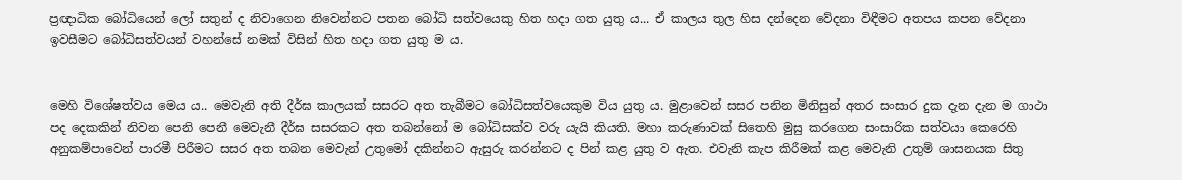ප්‍රඥාධික බෝධියෙන් ලෝ සතුන් ද නිවාගෙන නිවෙන්නට පතන බෝධි සත්වයෙකු හිත හදා ගත යුතු ය... ඒ කාලය තුල හිස දන්දෙන වේදනා විඳීමට අතපය කපන වේදනා ඉවසීමට බෝධිසත්වයන් වහන්සේ නමක් විසින් හිත හදා ගත යුතු ම ය.


මෙහි විශේෂත්වය මෙය ය.. මෙවැනි අති දීර්ඝ කාලයක් සසරට අත තැබීමට බෝධිසත්වයෙකුම විය යුතු ය. මුළාවෙන් සසර පනින මිනිසුන් අතර සංසාර දුක දැන දැන ම ගාථා පද දෙකකින් නිවන පෙනි පෙනී මෙවැනී දීර්ඝ සසරකට අත තබන්නෝ ම බෝධිසක්ව වරු යැයි කියති. මහා කරුණාවක් සිතෙහි මුසු කරගෙන සංසාරික සත්වයා කෙරෙහි අනුකම්පාවෙන් පාරමී පිරීමට සසර අත තබන මෙවැන් උතුමෝ දකින්නට ඇසුරු කරන්නට ද පින් කළ යුතු ව ඇත. එවැනි කැප කිරීමක් කළ මෙවැනි උතුම් ශාසනයක සිතු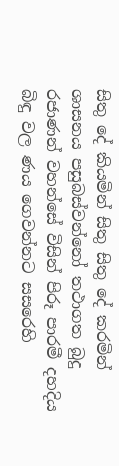සිතු දේ කියමින් සිතු සිතු දේ කරමින් ශාසනය පසුබස්වන්නෝ තථාගත බුදු රජාණන් වහන්සේ විසින් පිරූ පාරමී දහදිය බිඳු වල ණය ගෙවන්නට සසරෙහි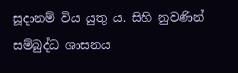සූදානම් විය යුතු ය. සිහි නුවණින් සම්බුද්ධ ශාසනය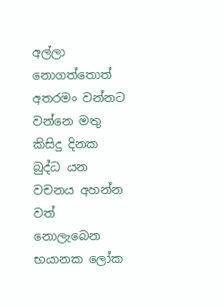අල්ලා නොගත්තොත් අතරමං වන්නට වන්නෙ මතු කිසිදු දිනක බුද්ධ යන වචනය අහන්න වත් නොලැබෙන භයානක ලෝක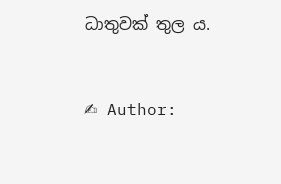ධාතුවක් තුල ය.


✍ Author: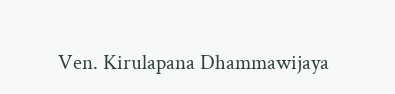Ven. Kirulapana Dhammawijaya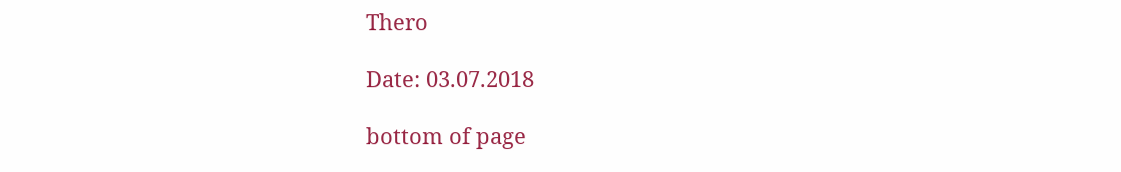Thero

Date: 03.07.2018

bottom of page